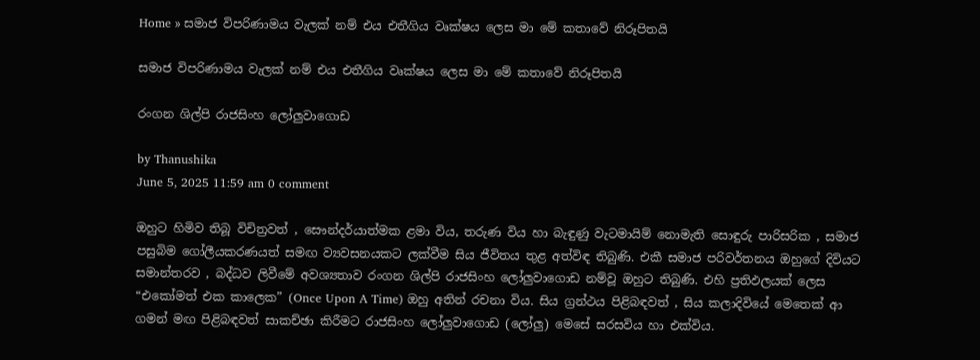Home » සමාජ විපරිණාමය වැලක් නම් එය එතීගිය වෘක්ෂය ලෙස මා මේ කතාවේ නිරූපිතයි

සමාජ විපරිණාමය වැලක් නම් එය එතීගිය වෘක්ෂය ලෙස මා මේ කතාවේ නිරූපිතයි

රංගන ශිල්පි රාජසිංහ ලෝලුවාගොඩ

by Thanushika
June 5, 2025 11:59 am 0 comment

ඔහුට හිමිව තිබූ විචිත්‍රවත් , සෞන්දර්යාත්මක ළමා විය, තරුණ විය හා බැඳුණු වැටමායිම් නොමැති සොඳුරු පාරිසරික , සමාජ පසුබිම ගෝලීයකරණයත් සමඟ ව්‍යවසනයකට ලක්වීම සිය ජීවිතය තුළ අත්විඳ තිබුණි. එකී සමාජ පරිවර්තනය ඔහුගේ දිවියට සමාන්තරව , බද්ධව ලිවීමේ අවශ්‍යතාව රංගන ශිල්පි රාජසිංහ ලෝලුවාගොඩ නම්වූ ඔහුට තිබුණි. එහි ප්‍රතිඵලයක් ලෙස “එකෝමත් එක කාලෙක” (Once Upon A Time) ඔහු අතින් රචනා විය. සිය ග්‍රන්ථය පිළිබඳවත් , සිය කලාදිවියේ මෙතෙක් ආ ගමන් මඟ පිළිබඳවත් සාකච්ඡා කිරීමට රාජසිංහ ලෝලුවාගොඩ (ලෝලු) මෙසේ සරසවිය හා එක්විය.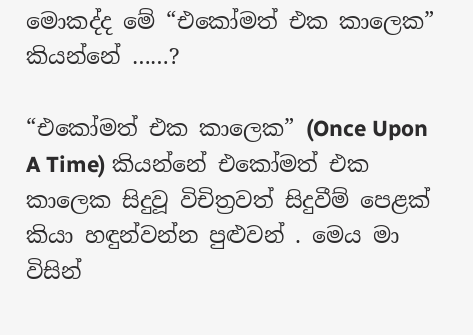මොකද්ද මේ “එකෝමත් එක කාලෙක” කියන්නේ ……?

“එකෝමත් එක කාලෙක” (Once Upon A Time) කියන්නේ එකෝමත් එක කාලෙක සිදුවූ විචිත්‍රවත් සිදුවීම් පෙළක් කියා හඳුන්වන්න පුළුවන් . මෙය මා විසින්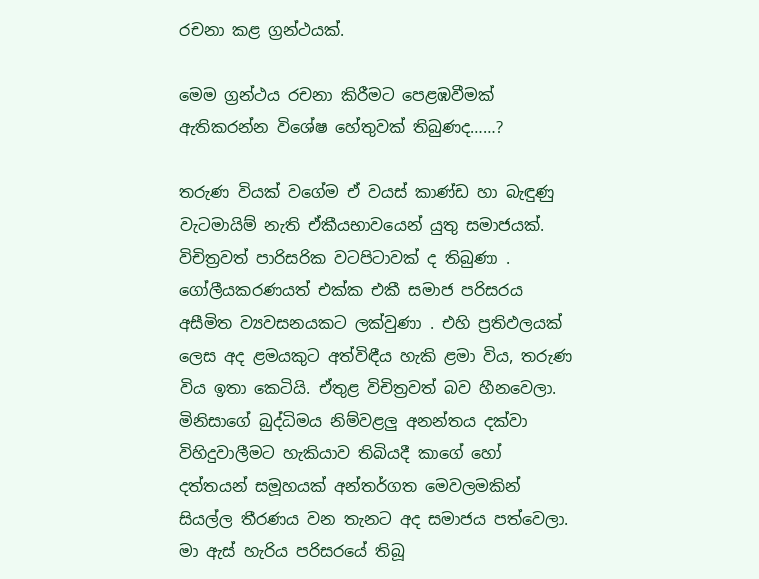රචනා කළ ග්‍රන්ථයක්.

මෙම ග්‍රන්ථය රචනා කිරීමට පෙළඹවීමක් ඇතිකරන්න විශේෂ හේතුවක් තිබුණද……?

තරුණ වියක් වගේම ඒ වයස් කාණ්ඩ හා බැඳුණු වැටමායිම් නැති ඒකීයභාවයෙන් යුතු සමාජයක්. විචිත්‍රවත් පාරිසරික වටපිටාවක් ද තිබුණා . ගෝලීයකරණයත් එක්ක එකී සමාජ පරිසරය අසීමිත ව්‍යවසනයකට ලක්වුණා . එහි ප්‍රතිඵලයක් ලෙස අද ළමයකුට අත්විඳීය හැකි ළමා විය, තරුණ විය ඉතා කෙටියි. ඒතුළ විචිත්‍රවත් බව හීනවෙලා. මිනිසාගේ බුද්ධිමය නිම්වළලු අනන්තය දක්වා විහිදුවාලීමට හැකියාව තිබියදී කාගේ හෝ දත්තයන් සමූහයක් අන්තර්ගත මෙවලමකින් සියල්ල තීරණය වන තැනට අද සමාජය පත්වෙලා. මා ඇස් හැරිය පරිසරයේ තිබූ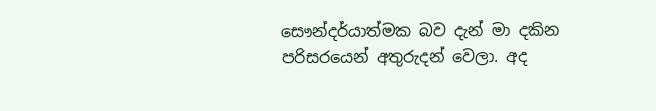සෞන්දර්යාත්මක බව දැන් මා දකින පරිසරයෙන් අතුරුදන් වෙලා. අද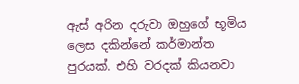ඇස් අරින දරුවා ඔහුගේ භූමිය ලෙස දකින්නේ කර්මාන්ත පුරයක්. එහි වරදක් කියනවා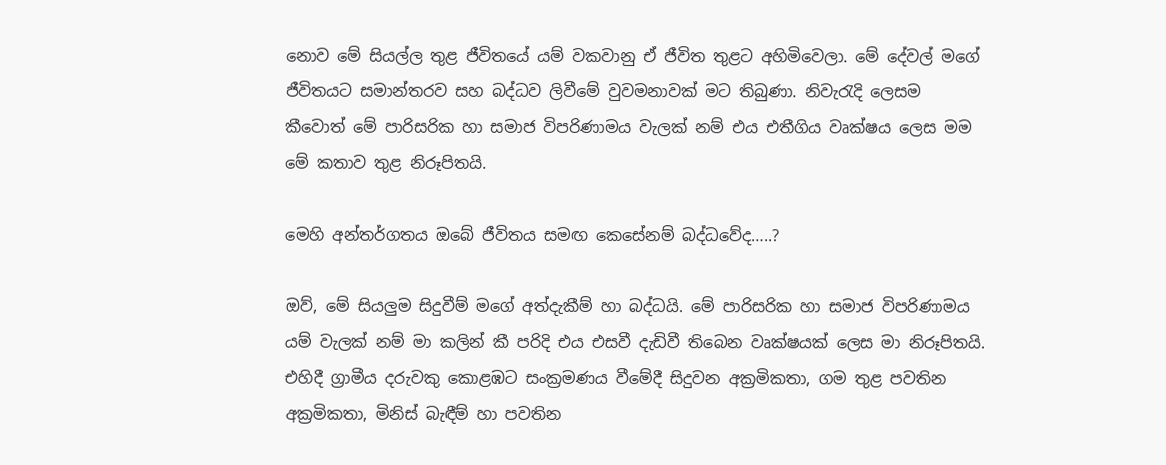නොව මේ සියල්ල තුළ ජීවිතයේ යම් වකවානු ඒ ජීවිත තුළට අහිමිවෙලා. මේ දේවල් මගේ ජීවිතයට සමාන්තරව සහ බද්ධව ලිවීමේ වුවමනාවක් මට තිබුණා. නිවැරැදි ලෙසම කීවොත් මේ පාරිසරික හා සමාජ විපරිණාමය වැලක් නම් එය එතීගිය වෘක්ෂය ලෙස මම මේ කතාව තුළ නිරූපිතයි.

මෙහි අන්තර්ගතය ඔබේ ජීවිතය සමඟ කෙසේනම් බද්ධවේද…..?

ඔව්, මේ සියලුම සිදුවීම් මගේ අත්දැකීම් හා බද්ධයි. මේ පාරිසරික හා සමාජ විපරිණාමය යම් වැලක් නම් මා කලින් කී පරිදි එය එසවී දැඩිවී තිබෙන වෘක්ෂයක් ලෙස මා නිරූපිතයි. එහිදී ග්‍රාමීය දරුවකු කොළඹට සංක්‍රමණය වීමේදී සිදුවන අක්‍රමිකතා, ගම තුළ පවතින අක්‍රමිකතා, මිනිස් බැඳීම් හා පවතින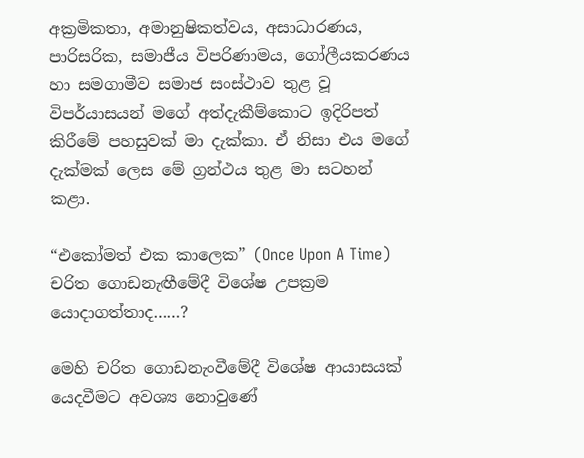අක්‍රමිකතා, අමානුෂිකත්වය, අසාධාරණය, පාරිසරික, සමාජීය විපරිණාමය, ගෝලීයකරණය හා සමගාමීව සමාජ සංස්ථාව තුළ වූ විපර්යාසයන් මගේ අත්දැකීම්කොට ඉදිරිපත් කිරීමේ පහසුවක් මා දැක්කා. ඒ නිසා එය මගේ දැක්මක් ලෙස මේ ග්‍රන්ථය තුළ මා සටහන් කළා.

“එකෝමත් එක කාලෙක” (Once Upon A Time) චරිත ගොඩනැඟීමේදී විශේෂ උපක්‍රම යොදාගත්තාද……?

මෙහි චරිත ගොඩනැංවීමේදී විශේෂ ආයාසයක් යෙදවීමට අවශ්‍ය නොවුණේ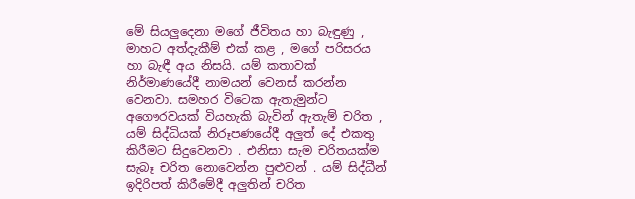මේ සියලුදෙනා මගේ ජීවිතය හා බැඳුණු , මාහට අත්දැකීම් එක් කළ , මගේ පරිසරය හා බැඳී අය නිසයි. යම් කතාවක් නිර්මාණයේදී නාමයන් වෙනස් කරන්න වෙනවා. සමහර විටෙක ඇතැමුන්ට අගෞරවයක් වියහැකි බැවින් ඇතැම් චරිත , යම් සිද්ධියක් නිරූපණයේදී අලුත් දේ එකතු කිරීමට සිදුවෙනවා . එනිසා සැම චරිතයක්ම සැබෑ චරිත නොවෙන්න පුළුවන් . යම් සිද්ධීන් ඉදිරිපත් කිරීමේදී අලුතින් චරිත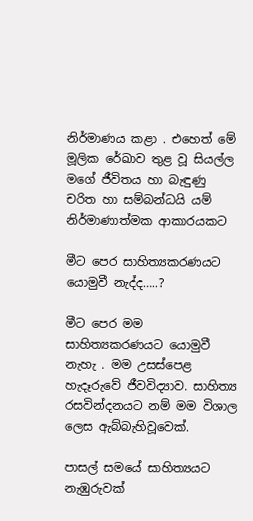නිර්මාණය කළා . එහෙත් මේ මූලික රේඛාව තුළ වූ සියල්ල මගේ ජීවිතය හා බැඳුණු චරිත හා සම්බන්ධයි යම් නිර්මාණාත්මක ආකාරයකට

මීට පෙර සාහිත්‍යකරණයට යොමුවී නැද්ද…..?

මීට පෙර මම සාහිත්‍යකරණයට යොමුවී නැහැ . මම උසස්පෙළ හැදෑරුවේ ජීවවිද්‍යාව. සාහිත්‍ය රසවින්දනයට නම් මම විශාල ලෙස ඇබ්බැහිවූවෙක්.

පාසල් සමයේ සාහිත්‍යයට නැඹුරුවක්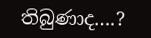තිබුණාද….?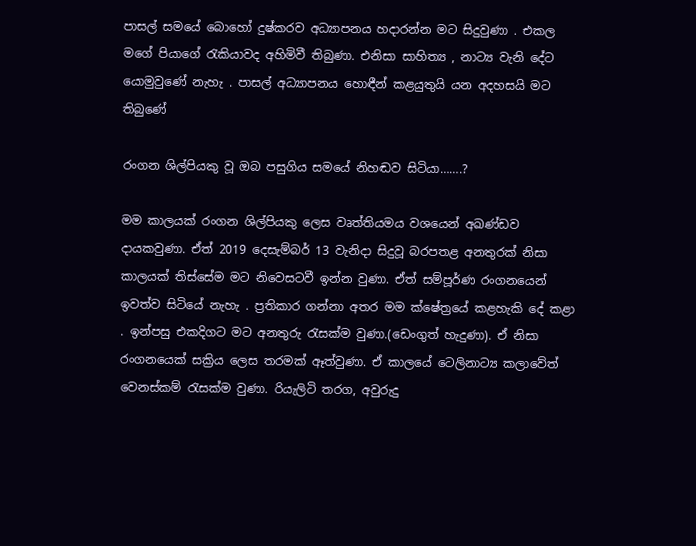පාසල් සමයේ බොහෝ දුෂ්කරව අධ්‍යාපනය හදාරන්න මට සිදුවුණා . එකල මගේ පියාගේ රැකියාවද අහිමිවී තිබුණා. එනිසා සාහිත්‍ය , නාට්‍ය වැනි දේට යොමුවුණේ නැහැ . පාසල් අධ්‍යාපනය හොඳීන් කළයුතුයි යන අදහසයි මට තිබුණේ

රංගන ශිල්පියකු වූ ඔබ පසුගිය සමයේ නිහඬව සිටියා…….?

මම කාලයක් රංගන ශිල්පියකු ලෙස වෘත්තියමය වශයෙන් අඛණ්ඩව දායකවුණා. ඒත් 2019 දෙසැම්බර් 13 වැනිදා සිදුවූ බරපතළ අනතුරක් නිසා කාලයක් තිස්සේම මට නිවෙසටවී ඉන්න වුණා. ඒත් සම්පූර්ණ රංගනයෙන් ඉවත්ව සිටියේ නැහැ . ප්‍රතිකාර ගන්නා අතර මම ක්ෂේත්‍රයේ කළහැකි දේ කළා . ඉන්පසු එකදිගට මට අනතුරු රැසක්ම වුණා.(ඩෙංගුත් හැදුණා). ඒ නිසා රංගනයෙක් සක්‍රිය ලෙස තරමක් ඈත්වුණා. ඒ කාලයේ ටෙලිනාට්‍ය කලාවේත් වෙනස්කම් රැසක්ම වුණා. රියැලිටි තරග, අවුරුදු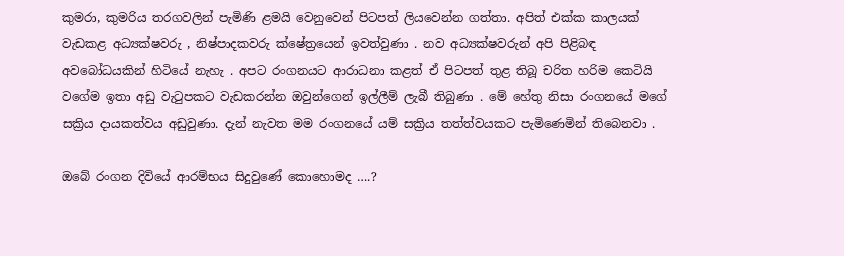කුමරා, කුමරිය තරගවලින් පැමිණි ළමයි වෙනුවෙන් පිටපත් ලියවෙන්න ගත්තා. අපිත් එක්ක කාලයක් වැඩකළ අධ්‍යක්ෂවරු , නිෂ්පාදකවරු ක්ෂේත්‍රයෙන් ඉවත්වුණා . නව අධ්‍යක්ෂවරුන් අපි පිළිබඳ අවබෝධයකින් හිටියේ නැහැ . අපට රංගනයට ආරාධනා කළත් ඒ පිටපත් තුළ තිබූ චරිත හරිම කෙටියි වගේම ඉතා අඩු වැටුපකට වැඩකරන්න ඔවුන්ගෙන් ඉල්ලීම් ලැබී තිබුණා . මේ හේතු නිසා රංගනයේ මගේ සක්‍රිය දායකත්වය අඩුවුණා. දැන් නැවත මම රංගනයේ යම් සක්‍රිය තත්ත්වයකට පැමිණෙමින් තිබෙනවා .

ඔබේ රංගන දිවියේ ආරම්භය සිදුවුණේ කොහොමද ….?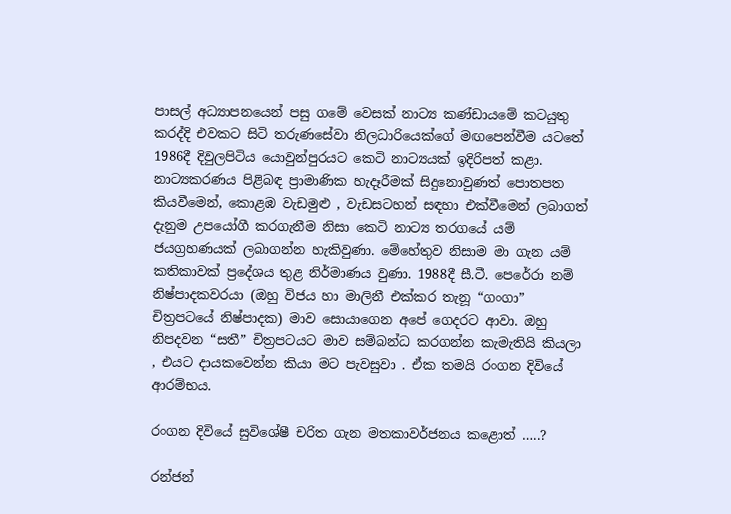පාසල් අධ්‍යාපනයෙන් පසු ගමේ වෙසක් නාට්‍ය කණ්ඩායමේ කටයුතු කරද්දි එවකට සිටි තරුණසේවා නිලධාරියෙක්ගේ මඟපෙන්වීම යටතේ 1986දී දිවුලපිටිය යොවුන්පුරයට කෙටි නාට්‍යයක් ඉදිරිපත් කළා. නාට්‍යකරණය පිළිබඳ ප්‍රාමාණික හැදෑරීමක් සිදුනොවුණත් පොතපත කියවීමෙන්, කොළඹ වැඩමුළු , වැඩසටහන් සඳහා එක්වීමෙන් ලබාගත් දැනුම උපයෝගී කරගැනීම නිසා කෙටි නාට්‍ය තරගයේ යම් ජයග්‍රහණයක් ලබාගන්න හැකිවුණා. මේහේතුව නිසාම මා ගැන යම් කතිකාවක් ප්‍රදේශය තුළ නිර්මාණය වුණා. 1988දී සී.ටී. පෙරේරා නම් නිෂ්පාදකවරයා (ඔහු විජය හා මාලිනී එක්කර තැනූ “ගංගා” චිත්‍රපටයේ නිෂ්පාදක) මාව සොයාගෙන අපේ ගෙදරට ආවා. ඔහු නිපදවන “සතී” චිත්‍රපටයට මාව සම්බන්ධ කරගන්න කැමැතියි කියලා , එයට දායකවෙන්න කියා මට පැවසුවා . ඒක තමයි රංගන දිවියේ ආරම්භය.

රංගන දිවියේ සුවිශේෂී චරිත ගැන මතකාවර්ජනය කළොත් …..?

රන්ජන්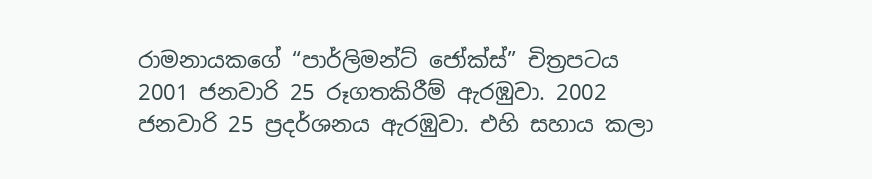රාමනායකගේ “පාර්ලිමන්ට් ජෝක්ස්” චිත්‍රපටය 2001 ජනවාරි 25 රූගතකිරීම් ඇරඹුවා. 2002 ජනවාරි 25 ප්‍රදර්ශනය ඇරඹුවා. එහි සහාය කලා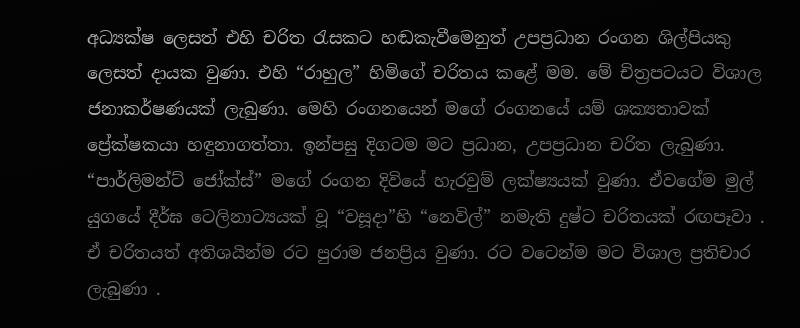අධ්‍යක්ෂ ලෙසත් එහි චරිත රැසකට හඬකැවීමෙනුත් උපප්‍රධාන රංගන ශිල්පියකු ලෙසත් දායක වුණා. එහි “රාහුල” හිමිගේ චරිතය කළේ මම. මේ චිත්‍රපටයට විශාල ජනාකර්ෂණයක් ලැබුණා. මෙහි රංගනයෙන් මගේ රංගනයේ යම් ශක්‍යතාවක් ප්‍රේක්ෂකයා හඳුනාගත්තා. ඉන්පසු දිගටම මට ප්‍රධාන, උපප්‍රධාන චරිත ලැබුණා. “පාර්ලිමන්ට් ජෝක්ස්” මගේ රංගන දිවියේ හැරවුම් ලක්ෂ්‍යයක් වුණා. ඒවගේම මුල් යුගයේ දීර්ඝ ටෙලිනාට්‍යයක් වූ “වසූදා”හි “නෙවිල්” නමැති දුෂ්ට චරිතයක් රඟපෑවා . ඒ චරිතයත් අතිශයින්ම රට පුරාම ජනප්‍රිය වුණා. රට වටෙන්ම මට විශාල ප්‍රතිචාර ලැබුණා .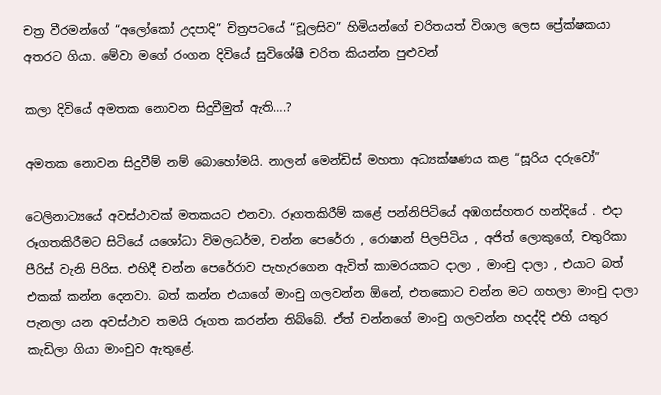චත්‍ර වීරමන්ගේ “අලෝකෝ උදපාදි” චිත්‍රපටයේ “චූලසිව” හිමියන්ගේ චරිතයත් විශාල ලෙස ප්‍රේක්ෂකයා අතරට ගියා. මේවා මගේ රංගන දිවියේ සුවිශේෂී චරිත කියන්න පුළුවන්

කලා දිවියේ අමතක නොවන සිදුවීමුත් ඇති….?

අමතක නොවන සිදුවීම් නම් බොහෝමයි. නාලන් මෙන්ඩිස් මහතා අධ්‍යක්ෂණය කළ “සූරිය දරුවෝ”

ටෙලිනාට්‍යයේ අවස්ථාවක් මතකයට එනවා. රූගතකිරීම් කළේ පන්නිපිටියේ අඹගස්හතර හන්දියේ . එදා රූගතකිරීමට සිටියේ යශෝධා විමලධර්ම, චන්න පෙරේරා , රොෂාන් පිලපිටිය , අජිත් ලොකුගේ, චතුරිකා පීරිස් වැනි පිරිස. එහිදී චන්න පෙරේරාව පැහැරගෙන ඇවිත් කාමරයකට දාලා , මාංචු දාලා , එයාට බත් එකක් කන්න දෙනවා. බත් කන්න එයාගේ මාංචු ගලවන්න ඕනේ, එතකොට චන්න මට ගහලා මාංචු දාලා පැනලා යන අවස්ථාව තමයි රූගත කරන්න තිබ්බේ. ඒත් චන්නගේ මාංචු ගලවන්න හදද්දි එහි යතුර කැඩිලා ගියා මාංචුව ඇතුළේ.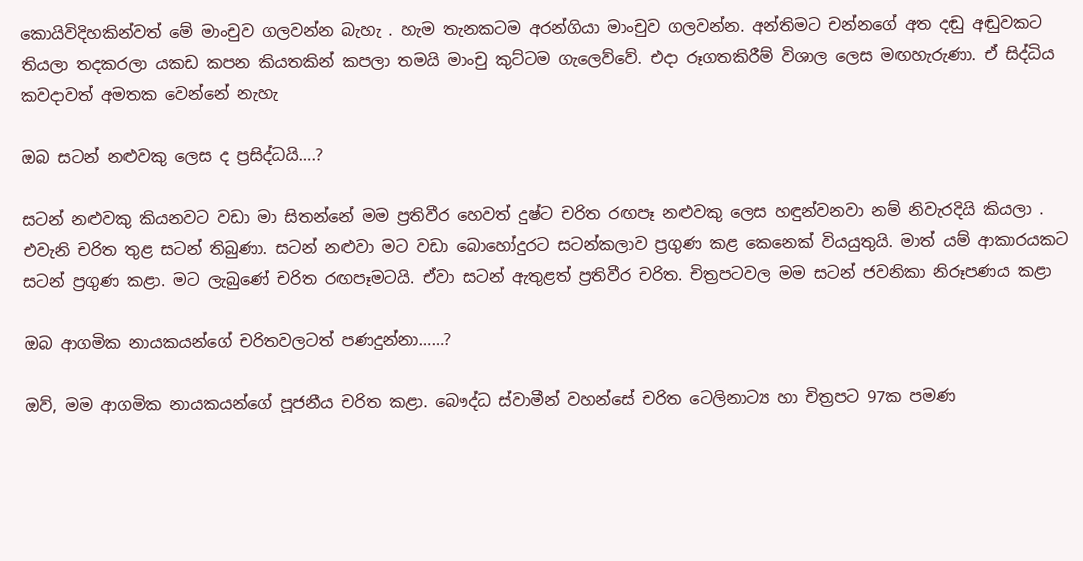කොයිවිදිහකින්වත් මේ මාංචුව ගලවන්න බැහැ . හැම තැනකටම අරන්ගියා මාංචුව ගලවන්න. අන්තිමට චන්නගේ අත දඬු අඬුවකට තියලා තදකරලා යකඩ කපන කියතකින් කපලා තමයි මාංචු කුට්ටම ගැලෙව්වේ. එදා රූගතකිරීම් විශාල ලෙස මඟහැරුණා. ඒ සිද්ධිය කවදාවත් අමතක වෙන්නේ නැහැ

ඔබ සටන් නළුවකු ලෙස ද ප්‍රසිද්ධයි….?

සටන් නළුවකු කියනවට වඩා මා සිතන්නේ මම ප්‍රතිවීර හෙවත් දුෂ්ට චරිත රඟපෑ නළුවකු ලෙස හඳුන්වනවා නම් නිවැරදියි කියලා . එවැනි චරිත තුළ සටන් තිබුණා. සටන් නළුවා මට වඩා බොහෝදුරට සටන්කලාව ප්‍රගුණ කළ කෙනෙක් වියයුතුයි. මාත් යම් ආකාරයකට සටන් ප්‍රගුණ කළා. මට ලැබුණේ චරිත රඟපෑමටයි. ඒවා සටන් ඇතුළත් ප්‍රතිවීර චරිත. චිත්‍රපටවල මම සටන් ජවනිකා නිරූපණය කළා

ඔබ ආගමික නායකයන්ගේ චරිතවලටත් පණදුන්නා……?

ඔව්, මම ආගමික නායකයන්ගේ පූජනීය චරිත කළා. බෞද්ධ ස්වාමීන් වහන්සේ චරිත ටෙලිනාට්‍ය හා චිත්‍රපට 97ක පමණ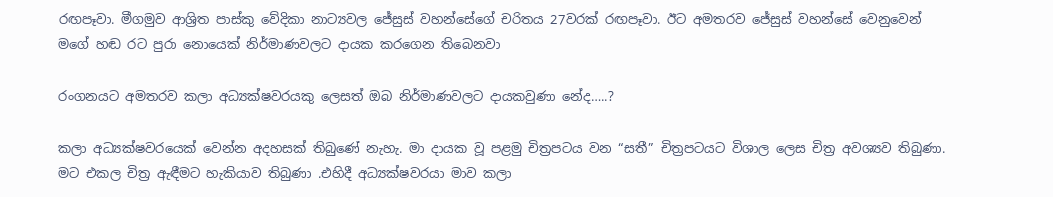රඟපෑවා. මීගමුව ආශ්‍රිත පාස්කු වේදිකා නාට්‍යවල ජේසුස් වහන්සේගේ චරිතය 27වරක් රඟපෑවා. ඊට අමතරව ජේසුස් වහන්සේ වෙනුවෙන් මගේ හඬ රට පුරා නොයෙක් නිර්මාණවලට දායක කරගෙන තිබෙනවා

රංගනයට අමතරව කලා අධ්‍යක්ෂවරයකු ලෙසත් ඔබ නිර්මාණවලට දායකවුණා නේද…..?

කලා අධ්‍යක්ෂවරයෙක් වෙන්න අදහසක් තිබුණේ නැහැ. මා දායක වූ පළමු චිත්‍රපටය වන “සතී” චිත්‍රපටයට විශාල ලෙස චිත්‍ර අවශ්‍යව තිබුණා. මට එකල චිත්‍ර ඇඳීමට හැකියාව තිබුණා .එහිදී අධ්‍යක්ෂවරයා මාව කලා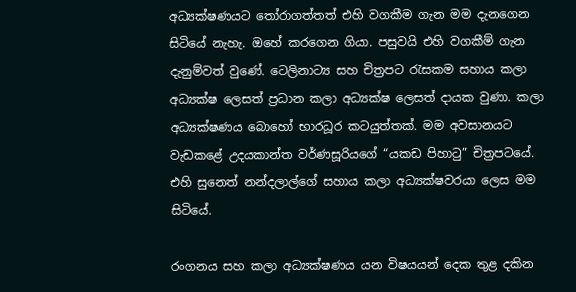අධ්‍යක්ෂණයට තෝරාගත්තත් එහි වගකීම ගැන මම දැනගෙන සිටියේ නැහැ. ඔහේ කරගෙන ගියා. පසුවයි එහි වගකීම් ගැන දැනුම්වත් වුණේ. ටෙලිනාට්‍ය සහ චිත්‍රපට රැසකම සහාය කලා අධ්‍යක්ෂ ලෙසත් ප්‍රධාන කලා අධ්‍යක්ෂ ලෙසත් දායක වුණා. කලා අධ්‍යක්ෂණය බොහෝ භාරධූර කටයුත්තක්. මම අවසානයට වැඩකළේ උදයකාන්ත වර්ණසූරියගේ “යකඩ පිහාටු” චිත්‍රපටයේ. එහි සුනෙත් නන්දලාල්ගේ සහාය කලා අධ්‍යක්ෂවරයා ලෙස මම සිටියේ.

රංගනය සහ කලා අධ්‍යක්ෂණය යන විෂයයන් දෙක තුළ දකින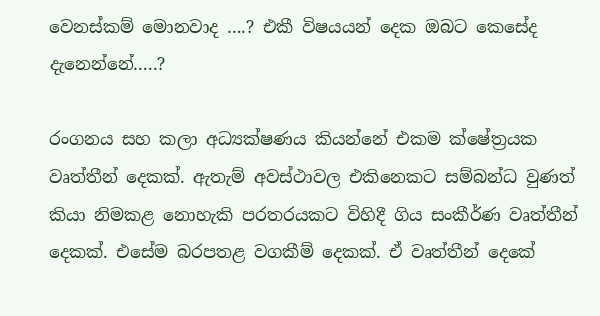වෙනස්කම් මොනවාද ….? එකී විෂයයන් දෙක ඔබට කෙසේද දැනෙන්නේ…..?

රංගනය සහ කලා අධ්‍යක්ෂණය කියන්නේ එකම ක්ෂේත්‍රයක වෘත්තීන් දෙකක්. ඇතැම් අවස්ථාවල එකිනෙකට සම්බන්ධ වුණත් කියා නිමකළ නොහැකි පරතරයකට විහිදී ගිය සංකීර්ණ වෘත්තීන් දෙකක්. එසේම බරපතළ වගකීම් දෙකක්. ඒ වෘත්තීන් දෙකේ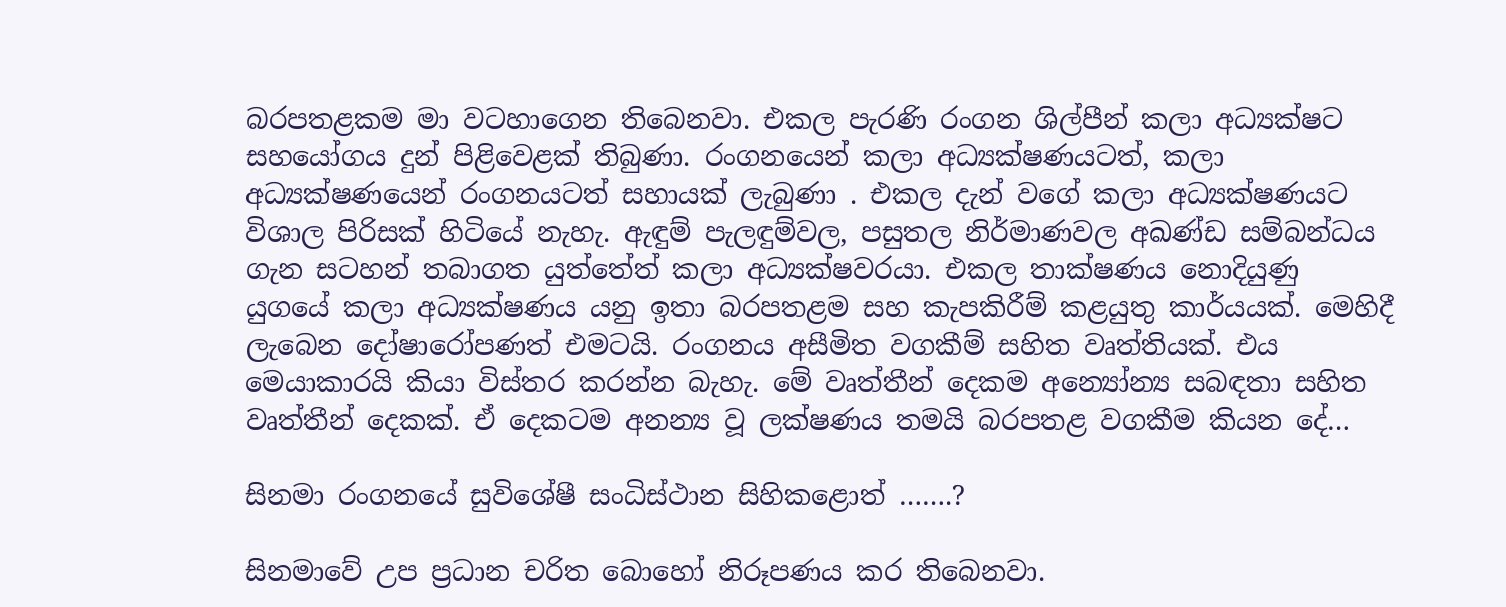බරපතළකම මා වටහාගෙන තිබෙනවා. එකල පැරණි රංගන ශිල්පීන් කලා අධ්‍යක්ෂට සහයෝගය දුන් පිළිවෙළක් තිබුණා. රංගනයෙන් කලා අධ්‍යක්ෂණයටත්, කලා අධ්‍යක්ෂණයෙන් රංගනයටත් සහායක් ලැබුණා . එකල දැන් වගේ කලා අධ්‍යක්ෂණයට විශාල පිරිසක් හිටියේ නැහැ. ඇඳුම් පැලඳුම්වල, පසුතල නිර්මාණවල අඛණ්ඩ සම්බන්ධය ගැන සටහන් තබාගත යුත්තේත් කලා අධ්‍යක්ෂවරයා. එකල තාක්ෂණය නොදියුණු යුගයේ කලා අධ්‍යක්ෂණය යනු ඉතා බරපතළම සහ කැපකිරීම් කළයුතු කාර්යයක්. මෙහිදී ලැබෙන දෝෂාරෝපණත් එමටයි. රංගනය අසීමිත වගකීම් සහිත වෘත්තියක්. එය මෙයාකාරයි කියා විස්තර කරන්න බැහැ. මේ වෘත්තීන් දෙකම අන්‍යෝන්‍ය සබඳතා සහිත වෘත්තීන් දෙකක්. ඒ දෙකටම අනන්‍ය වූ ලක්ෂණය තමයි බරපතළ වගකීම කියන දේ…

සිනමා රංගනයේ සුවිශේෂී සංධිස්ථාන සිහිකළොත් …….?

සිනමාවේ උප ප්‍රධාන චරිත බොහෝ නිරූපණය කර තිබෙනවා.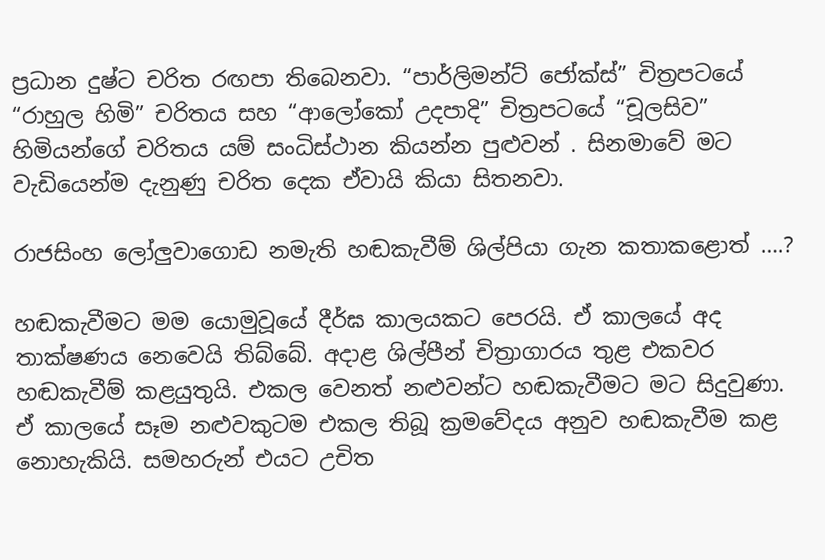ප්‍රධාන දුෂ්ට චරිත රඟපා තිබෙනවා. “පාර්ලිමන්ට් ජෝක්ස්” චිත්‍රපටයේ “රාහුල හිමි” චරිතය සහ “ආලෝකෝ උදපාදි” චිත්‍රපටයේ “චූලසිව” හිමියන්ගේ චරිතය යම් සංධිස්ථාන කියන්න පුළුවන් . සිනමාවේ මට වැඩියෙන්ම දැනුණු චරිත දෙක ඒවායි කියා සිතනවා.

රාජසිංහ ලෝලුවාගොඩ නමැති හඬකැවීම් ශිල්පියා ගැන කතාකළොත් ….?

හඬකැවීමට මම යොමුවූයේ දීර්ඝ කාලයකට පෙරයි. ඒ කාලයේ අද තාක්ෂණය නෙවෙයි තිබ්බේ. අදාළ ශිල්පීන් චිත්‍රාගාරය තුළ එකවර හඬකැවීම් කළයුතුයි. එකල වෙනත් නළුවන්ට හඬකැවීමට මට සිදුවුණා. ඒ කාලයේ සෑම නළුවකුටම එකල තිබූ ක්‍රමවේදය අනුව හඬකැවීම කළ නොහැකියි. සමහරුන් එයට උචිත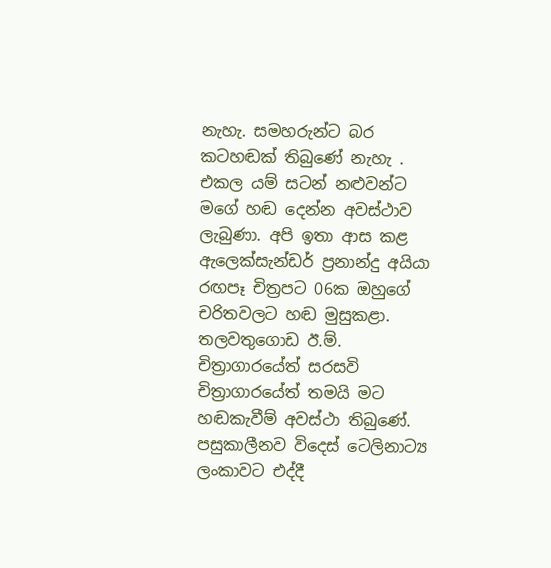නැහැ. සමහරුන්ට බර කටහඬක් තිබුණේ නැහැ . එකල යම් සටන් නළුවන්ට මගේ හඬ දෙන්න අවස්ථාව ලැබුණා. අපි ඉතා ආස කළ ඇලෙක්සැන්ඩර් ප්‍රනාන්දු අයියා රඟපෑ චිත්‍රපට 06ක ඔහුගේ චරිතවලට හඬ මුසුකළා. තලවතුගොඩ ඊ.ම්. චිත්‍රාගාරයේත් සරසවි චිත්‍රාගාරයේත් තමයි මට හඬකැවීම් අවස්ථා තිබුණේ. පසුකාලීනව විදෙස් ටෙලිනාට්‍ය ලංකාවට එද්දී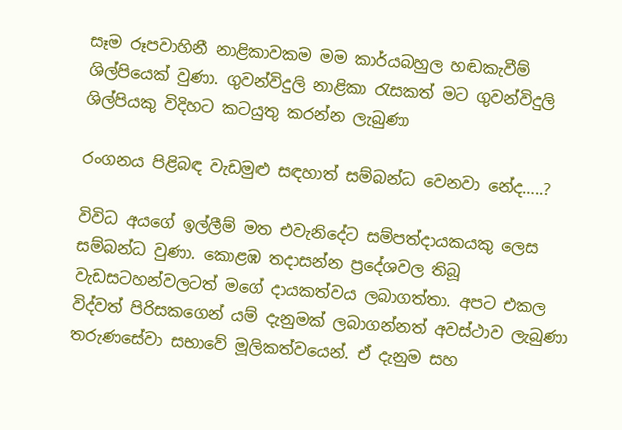සෑම රූපවාහිනී නාළිකාවකම මම කාර්යබහුල හඬකැවීම් ශිල්පියෙක් වුණා. ගුවන්විදුලි නාළිකා රැසකත් මට ගුවන්විදුලි ශිල්පියකු විදිහට කටයුතු කරන්න ලැබුණා

රංගනය පිළිබඳ වැඩමුළු සඳහාත් සම්බන්ධ වෙනවා නේද…..?

විවිධ අයගේ ඉල්ලීම් මත එවැනිදේට සම්පත්දායකයකු ලෙස සම්බන්ධ වුණා. කොළඹ තදාසන්න ප්‍රදේශවල තිබූ වැඩසටහන්වලටත් මගේ දායකත්වය ලබාගත්තා. අපට එකල විද්වත් පිරිසකගෙන් යම් දැනුමක් ලබාගන්නත් අවස්ථාව ලැබුණා තරුණසේවා සභාවේ මූලිකත්වයෙන්. ඒ දැනුම සහ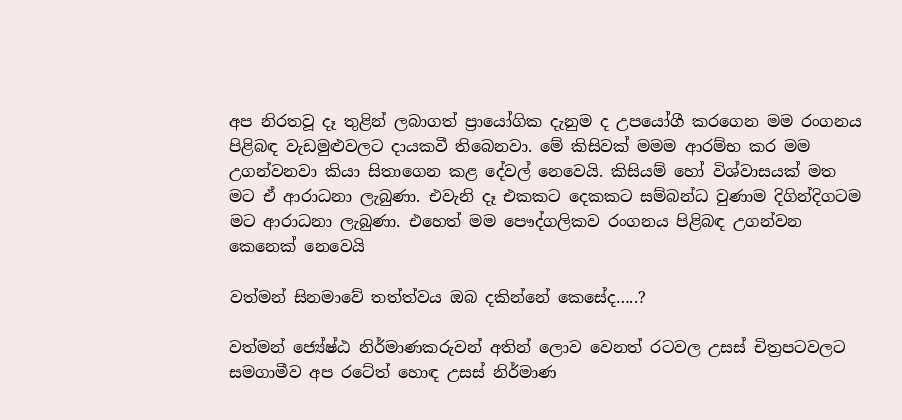අප නිරතවූ දෑ තුළින් ලබාගත් ප්‍රායෝගික දැනුම ද උපයෝගී කරගෙන මම රංගනය පිළිබඳ වැඩමුළුවලට දායකවී තිබෙනවා. මේ කිසිවක් මමම ආරම්භ කර මම උගන්වනවා කියා සිතාගෙන කළ දේවල් නෙවෙයි. කිසියම් හෝ විශ්වාසයක් මත මට ඒ ආරාධනා ලැබුණා. එවැනි දෑ එකකට දෙකකට සම්බන්ධ වුණාම දිගින්දිගටම මට ආරාධනා ලැබුණා. එහෙත් මම පෞද්ගලිකව රංගනය පිළිබඳ උගන්වන කෙනෙක් නෙවෙයි

වත්මන් සිනමාවේ තත්ත්වය ඔබ දකින්නේ කෙසේද…..?

වත්මන් ජ්‍යේෂ්ඨ නිර්මාණකරුවන් අතින් ලොව වෙනත් රටවල උසස් චිත්‍රපටවලට සමගාමීව අප රටේත් හොඳ උසස් නිර්මාණ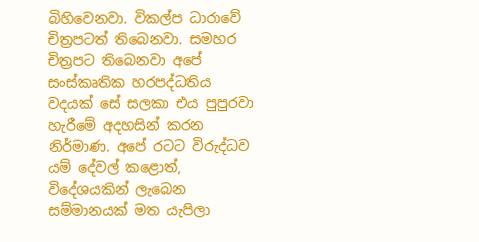බිහිවෙනවා. විකල්ප ධාරාවේ චිත්‍රපටත් තිබෙනවා. සමහර චිත්‍රපට තිබෙනවා අපේ සංස්කෘතික හරපද්ධතිය වදයක් සේ සලකා එය පුපුරවා හැරීමේ අදහසින් කරන නිර්මාණ. අපේ රටට විරුද්ධව යම් දේවල් කළොත්, විදේශයකින් ලැබෙන සම්මානයක් මත යැපිලා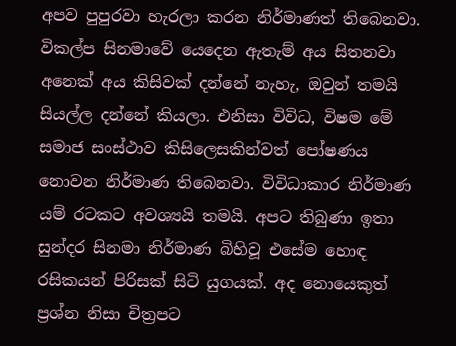අපව පුපුරවා හැරලා කරන නිර්මාණත් තිබෙනවා. විකල්ප සිනමාවේ යෙදෙන ඇතැම් අය සිතනවා අනෙක් අය කිසිවක් දන්නේ නැහැ, ඔවුන් තමයි සියල්ල දන්නේ කියලා. එනිසා විවිධ, විෂම මේ සමාජ සංස්ථාව කිසිලෙසකින්වත් පෝෂණය නොවන නිර්මාණ තිබෙනවා. විවිධාකාර නිර්මාණ යම් රටකට අවශ්‍යයි තමයි. අපට තිබුණා ඉතා සුන්දර සිනමා නිර්මාණ බිහිවූ එසේම හොඳ රසිකයන් පිරිසක් සිටි යුගයක්. අද නොයෙකුත් ප්‍රශ්න නිසා චිත්‍රපට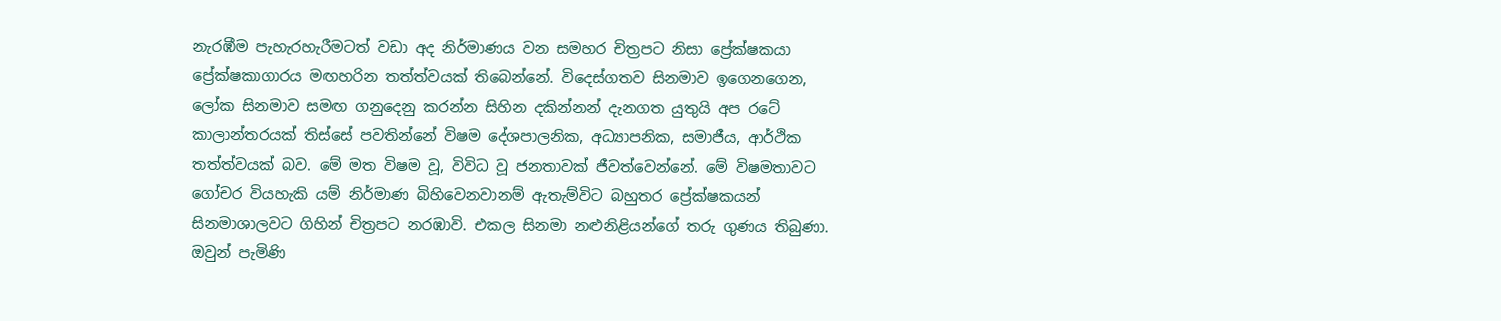නැරඹීම පැහැරහැරීමටත් වඩා අද නිර්මාණය වන සමහර චිත්‍රපට නිසා ප්‍රේක්ෂකයා ප්‍රේක්ෂකාගාරය මඟහරින තත්ත්වයක් තිබෙන්නේ. විදෙස්ගතව සිනමාව ඉගෙනගෙන, ලෝක සිනමාව සමඟ ගනුදෙනු කරන්න සිහින දකින්නන් දැනගත යුතුයි අප රටේ කාලාන්තරයක් තිස්සේ පවතින්නේ විෂම දේශපාලනික, අධ්‍යාපනික, සමාජීය, ආර්ථික තත්ත්වයක් බව. මේ මත විෂම වූ, විවිධ වූ ජනතාවක් ජීවත්වෙන්නේ. මේ විෂමතාවට ගෝචර වියහැකි යම් නිර්මාණ බිහිවෙනවානම් ඇතැම්විට බහුතර ප්‍රේක්ෂකයන් සිනමාශාලවට ගිහින් චිත්‍රපට නරඹාවි. එකල සිනමා නළුනිළියන්ගේ තරු ගුණය තිබුණා. ඔවුන් පැමිණි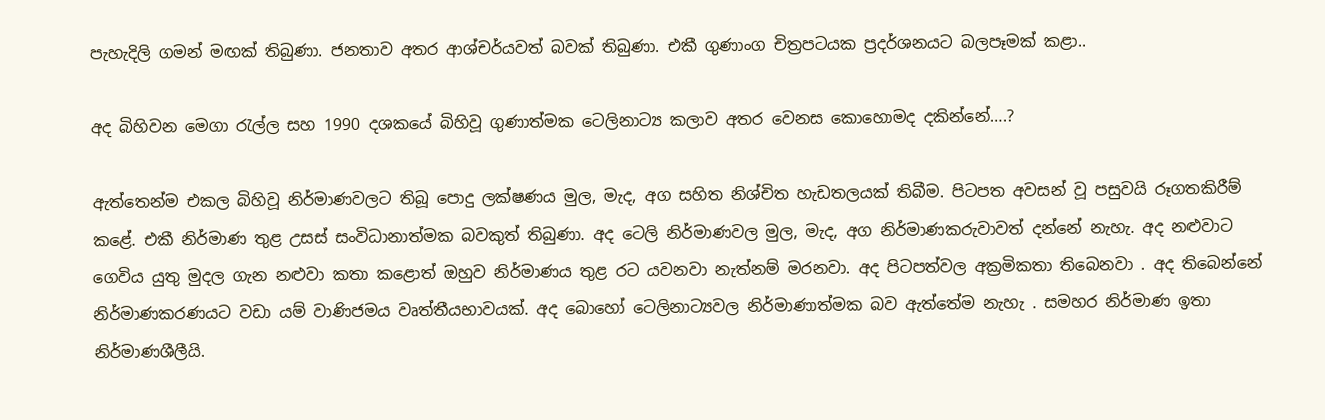පැහැදිලි ගමන් මඟක් තිබුණා. ජනතාව අතර ආශ්චර්යවත් බවක් තිබුණා. එකී ගුණාංග චිත්‍රපටයක ප්‍රදර්ශනයට බලපෑමක් කළා..

අද බිහිවන මෙගා රැල්ල සහ 1990 දශකයේ බිහිවූ ගුණාත්මක ටෙලිනාට්‍ය කලාව අතර වෙනස කොහොමද දකින්නේ….?

ඇත්තෙන්ම එකල බිහිවූ නිර්මාණවලට තිබූ පොදු ලක්ෂණය මුල, මැද, අග සහිත නිශ්චිත හැඩතලයක් තිබීම. පිටපත අවසන් වූ පසුවයි රූගතකිරීම් කළේ. එකී නිර්මාණ තුළ උසස් සංවිධානාත්මක බවකුත් තිබුණා. අද ටෙලි නිර්මාණවල මුල, මැද, අග නිර්මාණකරුවාවත් දන්නේ නැහැ. අද නළුවාට ගෙවිය යුතු මුදල ගැන නළුවා කතා කළොත් ඔහුව නිර්මාණය තුළ රට යවනවා නැත්නම් මරනවා. අද පිටපත්වල අක්‍රමිකතා තිබෙනවා . අද තිබෙන්නේ නිර්මාණකරණයට වඩා යම් වාණිජමය වෘත්තීයභාවයක්. අද බොහෝ ටෙලිනාට්‍යවල නිර්මාණාත්මක බව ඇත්තේම නැහැ . සමහර නිර්මාණ ඉතා නිර්මාණශීලීයි.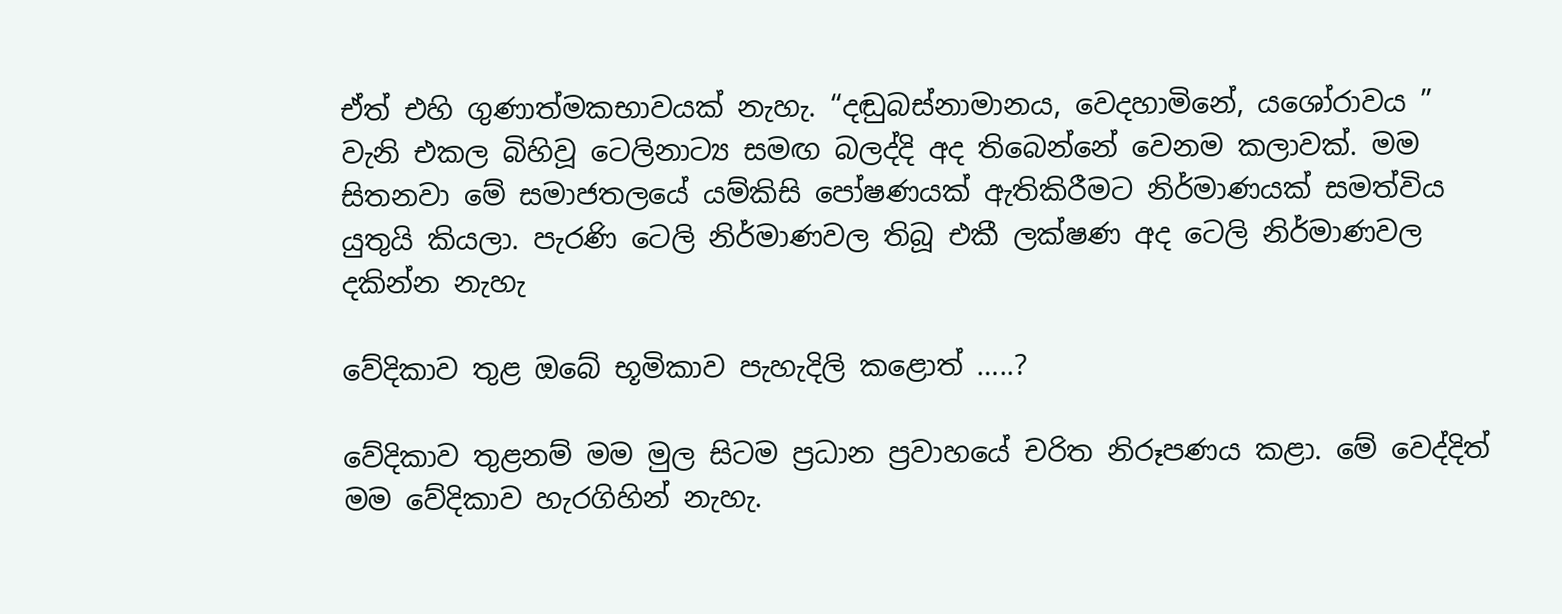ඒත් එහි ගුණාත්මකභාවයක් නැහැ. “දඬුබස්නාමානය, වෙදහාමිනේ, යශෝරාවය ” වැනි එකල බිහිවූ ටෙලිනාට්‍ය සමඟ බලද්දි අද තිබෙන්නේ වෙනම කලාවක්. මම සිතනවා මේ සමාජතලයේ යම්කිසි පෝෂණයක් ඇතිකිරීමට නිර්මාණයක් සමත්විය යුතුයි කියලා. පැරණි ටෙලි නිර්මාණවල තිබූ එකී ලක්ෂණ අද ටෙලි නිර්මාණවල දකින්න නැහැ

වේදිකාව තුළ ඔබේ භූමිකාව පැහැදිලි කළොත් …..?

වේදිකාව තුළනම් මම මුල සිටම ප්‍රධාන ප්‍රවාහයේ චරිත නිරූපණය කළා. මේ වෙද්දිත් මම වේදිකාව හැරගිහින් නැහැ.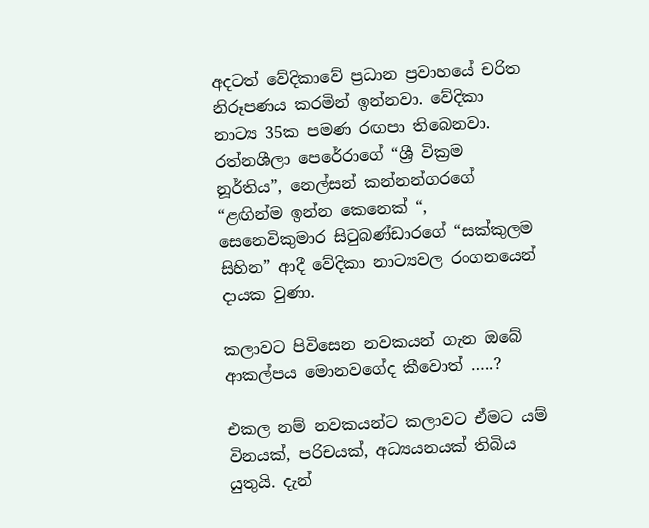අදටත් වේදිකාවේ ප්‍රධාන ප්‍රවාහයේ චරිත නිරූපණය කරමින් ඉන්නවා. වේදිකා නාට්‍ය 35ක පමණ රඟපා තිබෙනවා. රත්නශීලා පෙරේරාගේ “ශ්‍රී වික්‍රම නූර්තිය”, නෙල්සන් කන්නන්ගරගේ “ළඟින්ම ඉන්න කෙනෙක් “, සෙනෙවිකුමාර සිටුබණ්ඩාරගේ “සක්කුලම සිහින” ආදී වේදිකා නාට්‍යවල රංගනයෙන් දායක වුණා.

කලාවට පිවිසෙන නවකයන් ගැන ඔබේ ආකල්පය මොනවගේද කීවොත් …..?

එකල නම් නවකයන්ට කලාවට ඒමට යම් විනයක්, පරිචයක්, අධ්‍යයනයක් තිබිය යුතුයි. දැන්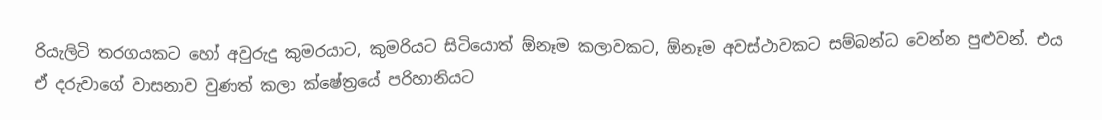රියැලිටි තරගයකට හෝ අවුරුදු කුමරයාට, කුමරියට සිටියොත් ඕනෑම කලාවකට, ඕනෑම අවස්ථාවකට සම්බන්ධ වෙන්න පුළුවන්. එය ඒ දරුවාගේ වාසනාව වුණත් කලා ක්ෂේත්‍රයේ පරිහානියට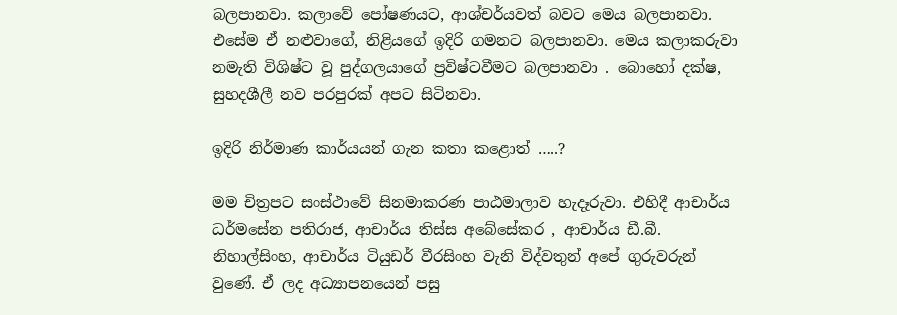බලපානවා. කලාවේ පෝෂණයට, ආශ්චර්යවත් බවට මෙය බලපානවා. එසේම ඒ නළුවාගේ, නිළියගේ ඉදිරි ගමනට බලපානවා. මෙය කලාකරුවා නමැති විශිෂ්ට වූ පුද්ගලයාගේ ප්‍රවිෂ්ටවීමට බලපානවා . බොහෝ දක්ෂ, සුහදශීලී නව පරපුරක් අපට සිටිනවා.

ඉදිරි නිර්මාණ කාර්යයන් ගැන කතා කළොත් …..?

මම චිත්‍රපට සංස්ථාවේ සිනමාකරණ පාඨමාලාව හැදෑරුවා. එහිදී ආචාර්ය ධර්මසේන පතිරාජ, ආචාර්ය තිස්ස අබේසේකර , ආචාර්ය ඩී.බී. නිහාල්සිංහ, ආචාර්ය ටියුඩර් වීරසිංහ වැනි විද්වතුන් අපේ ගුරුවරුන් වුණේ. ඒ ලද අධ්‍යාපනයෙන් පසු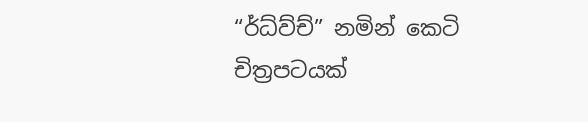“ර්ධ්ව්ච්” නමින් කෙටි චිත්‍රපටයක්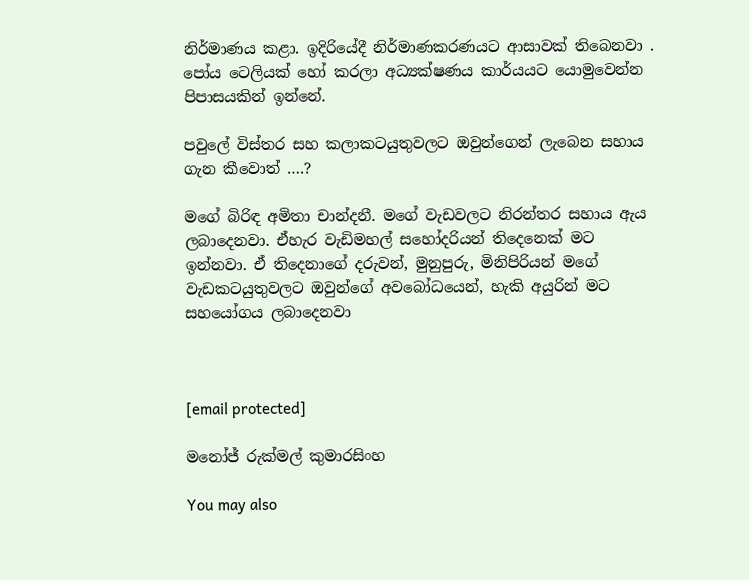නිර්මාණය කළා. ඉදිරියේදී නිර්මාණකරණයට ආසාවක් තිබෙනවා . පෝය ටෙලියක් හෝ කරලා අධ්‍යක්ෂණය කාර්යයට යොමුවෙන්න පිපාසයකින් ඉන්නේ.

පවුලේ විස්තර සහ කලාකටයුතුවලට ඔවුන්ගෙන් ලැබෙන සහාය ගැන කීවොත් ….?

මගේ බිරිඳ අමිතා චාන්දනී. මගේ වැඩවලට නිරන්තර සහාය ඇය ලබාදෙනවා. ඒහැර වැඩිමහල් සහෝදරියන් තිදෙනෙක් මට ඉන්නවා. ඒ තිදෙනාගේ දරුවන්, මුනුපුරු, මිනිපිරියන් මගේ වැඩකටයුතුවලට ඔවුන්ගේ අවබෝධයෙන්, හැකි අයුරින් මට සහයෝගය ලබාදෙනවා



[email protected]

මනෝජ් රුක්මල් කුමාරසිංහ

You may also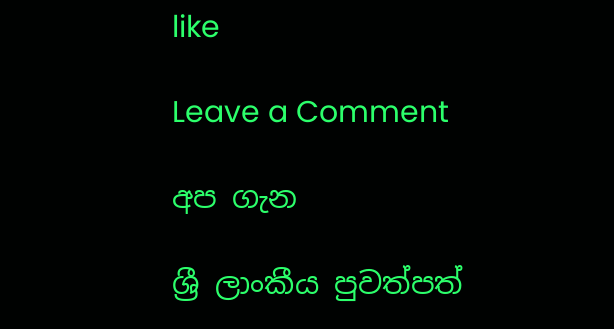like

Leave a Comment

අප ගැන

ශ්‍රී ලාංකීය පුවත්පත්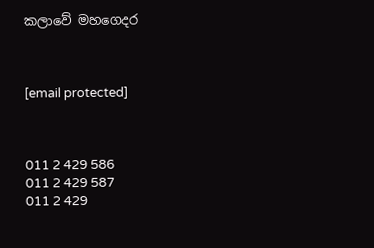කලාවේ මහගෙදර



[email protected]



011 2 429 586
011 2 429 587
011 2 429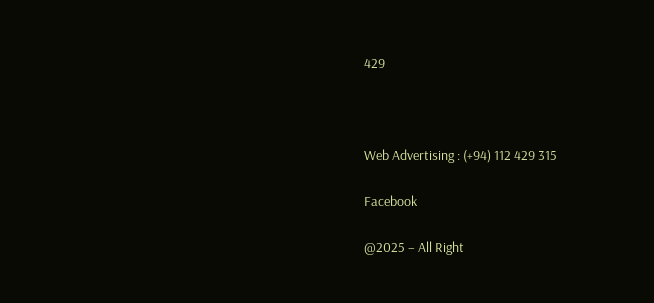429



Web Advertising : (+94) 112 429 315

Facebook

@2025 – All Right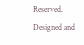Reserved. Designed and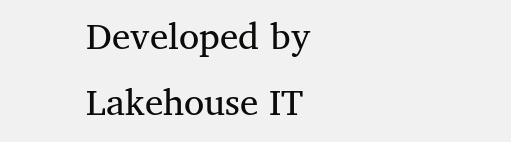Developed by Lakehouse IT